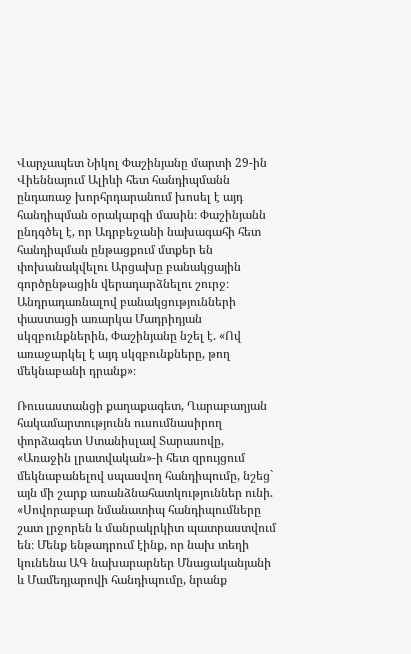Վարչապետ Նիկոլ Փաշինյանը մարտի 29-ին Վիեննայում Ալիևի հետ հանդիպմանն ընդառաջ խորհրդարանում խոսել է այդ հանդիպման օրակարգի մասին։ Փաշինյանն ընդգծել է, որ Ադրբեջանի նախագահի հետ հանդիպման ընթացքում մտքեր են փոխանակվելու Արցախը բանակցային գործընթացին վերադարձնելու շուրջ։ Անդրադառնալով բանակցությունների փաստացի առարկա Մադրիդյան սկզբունքներին, Փաշինյանը նշել է. «Ով առաջարկել է այդ սկզբունքները, թող մեկնաբանի դրանք»։

Ռուսաստանցի քաղաքագետ, Ղարաբաղյան հակամարտությունն ուսումնասիրող փորձագետ Ստանիսլավ Տարասովը, «Առաջին լրատվական»-ի հետ զրույցում մեկնաբանելով սպասվող հանդիպումը, նշեց` այն մի շարք առանձնահատկություններ ունի. «Սովորաբար նմանատիպ հանդիպումները շատ լրջորեն և մանրակրկիտ պատրաստվում են։ Մենք ենթադրում էինք, որ նախ տեղի կունենա ԱԳ նախարարներ Մնացականյանի և Մամեդյարովի հանդիպումը, նրանք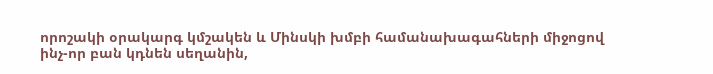որոշակի օրակարգ կմշակեն և Մինսկի խմբի համանախագահների միջոցով ինչ-որ բան կդնեն սեղանին,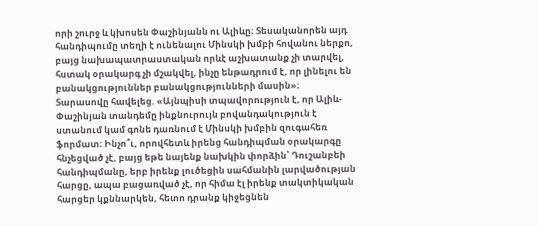որի շուրջ և կխոսեն Փաշինյանն ու Ալիևը։ Տեսականորեն այդ հանդիպումը տեղի է ունենալու Մինսկի խմբի հովանու ներքո, բայց նախապատրաստական որևէ աշխատանք չի տարվել, հստակ օրակարգ չի մշակվել, ինչը ենթադրում է, որ լինելու են բանակցություններ բանակցությունների մասին»։
Տարասովը հավելեց. «Այնպիսի տպավորություն է, որ Ալիև-Փաշինյան տանդեմը ինքնուրույն բովանդակություն է ստանում կամ գոնե դառնում է Մինսկի խմբին զուգահեռ ֆորմատ։ Ինչո՞ւ, որովհետև իրենց հանդիպման օրակարգը հնչեցված չէ, բայց եթե նայենք նախկին փորձին՝ Դուշանբեի հանդիպմանը, երբ իրենք լուծեցին սահմանին լարվածության հարցը, ապա բացառված չէ, որ հիմա էլ իրենք տակտիկական հարցեր կքննարկեն, հետո դրանք կիջեցնեն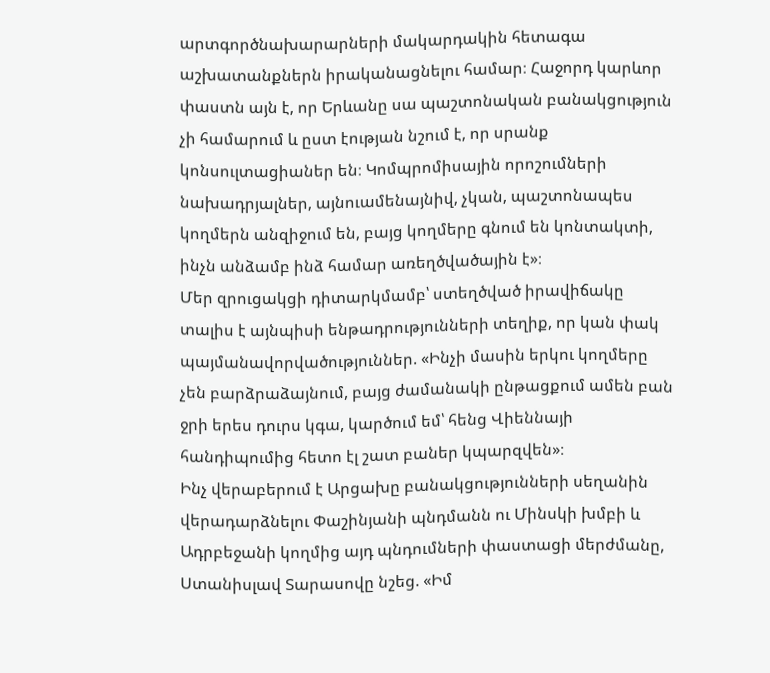արտգործնախարարների մակարդակին հետագա աշխատանքներն իրականացնելու համար։ Հաջորդ կարևոր փաստն այն է, որ Երևանը սա պաշտոնական բանակցություն չի համարում և ըստ էության նշում է, որ սրանք կոնսուլտացիաներ են։ Կոմպրոմիսային որոշումների նախադրյալներ, այնուամենայնիվ, չկան, պաշտոնապես կողմերն անզիջում են, բայց կողմերը գնում են կոնտակտի, ինչն անձամբ ինձ համար առեղծվածային է»։
Մեր զրուցակցի դիտարկմամբ՝ ստեղծված իրավիճակը տալիս է այնպիսի ենթադրությունների տեղիք, որ կան փակ պայմանավորվածություններ. «Ինչի մասին երկու կողմերը չեն բարձրաձայնում, բայց ժամանակի ընթացքում ամեն բան ջրի երես դուրս կգա, կարծում եմ՝ հենց Վիեննայի հանդիպումից հետո էլ շատ բաներ կպարզվեն»։
Ինչ վերաբերում է Արցախը բանակցությունների սեղանին վերադարձնելու Փաշինյանի պնդմանն ու Մինսկի խմբի և Ադրբեջանի կողմից այդ պնդումների փաստացի մերժմանը, Ստանիսլավ Տարասովը նշեց. «Իմ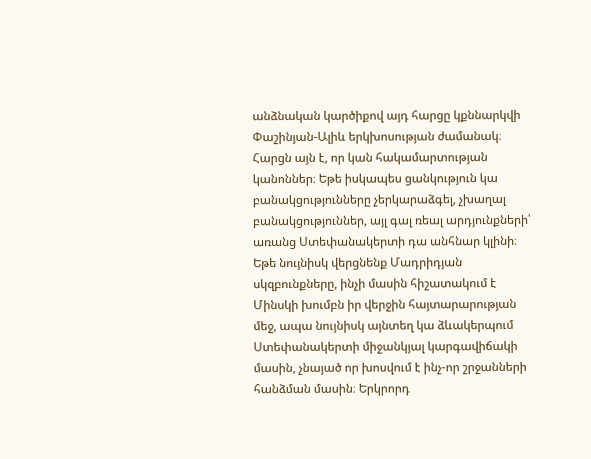անձնական կարծիքով այդ հարցը կքննարկվի Փաշինյան-Ալիև երկխոսության ժամանակ։ Հարցն այն է, որ կան հակամարտության կանոններ։ Եթե իսկապես ցանկություն կա բանակցությունները չերկարաձգել, չխաղալ բանակցություններ, այլ գալ ռեալ արդյունքների՝ առանց Ստեփանակերտի դա անհնար կլինի։ Եթե նույնիսկ վերցնենք Մադրիդյան սկզբունքները, ինչի մասին հիշատակում է Մինսկի խումբն իր վերջին հայտարարության մեջ, ապա նույնիսկ այնտեղ կա ձևակերպում Ստեփանակերտի միջանկյալ կարգավիճակի մասին, չնայած որ խոսվում է ինչ-որ շրջանների հանձման մասին։ Երկրորդ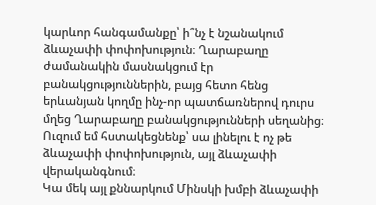կարևոր հանգամանքը՝ ի՞նչ է նշանակում ձևաչափի փոփոխություն։ Ղարաբաղը ժամանակին մասնակցում էր բանակցություններին, բայց հետո հենց երևանյան կողմը ինչ-որ պատճառներով դուրս մղեց Ղարաբաղը բանակցությունների սեղանից։ Ուզում եմ հստակեցնենք՝ սա լինելու է ոչ թե ձևաչափի փոփոխություն, այլ ձևաչափի վերականգնում։
Կա մեկ այլ քննարկում Մինսկի խմբի ձևաչափի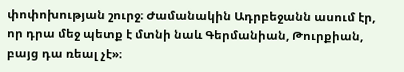փոփոխության շուրջ։ Ժամանակին Ադրբեջանն ասում էր, որ դրա մեջ պետք է մտնի նաև Գերմանիան, Թուրքիան, բայց դա ռեալ չէ»։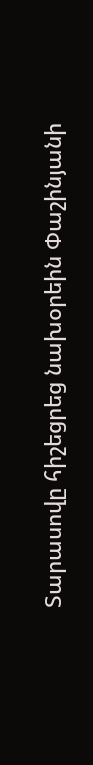Տարասովը հիշեցրեց նախօրեին Փաշինյանի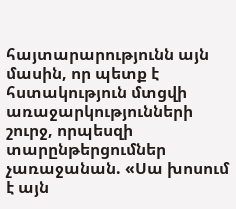հայտարարությունն այն մասին, որ պետք է հստակություն մտցվի առաջարկությունների շուրջ, որպեսզի տարընթերցումներ չառաջանան. «Սա խոսում է այն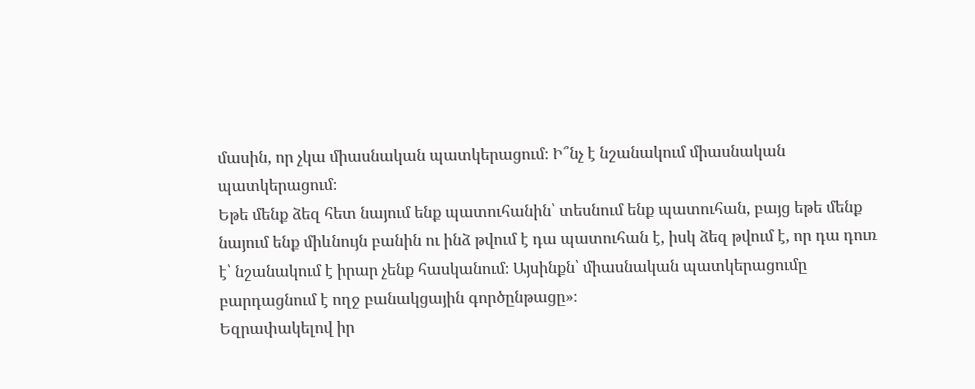մասին, որ չկա միասնական պատկերացում։ Ի՞նչ է նշանակում միասնական պատկերացում։
Եթե մենք ձեզ հետ նայում ենք պատուհանին՝ տեսնում ենք պատուհան, բայց եթե մենք նայում ենք միևնույն բանին ու ինձ թվում է դա պատուհան է, իսկ ձեզ թվում է, որ դա դուռ է՝ նշանակում է իրար չենք հասկանում։ Այսինքն՝ միասնական պատկերացումը բարդացնում է ողջ բանակցային գործընթացը»։
Եզրափակելով իր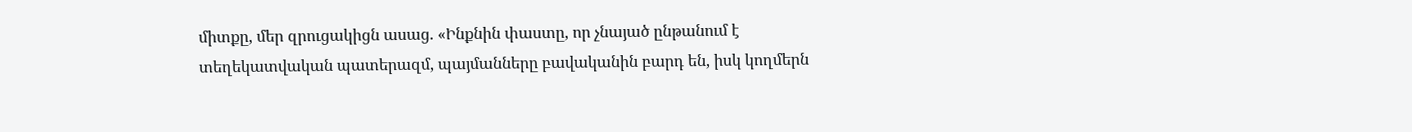միտքը, մեր զրուցակիցն ասաց. «Ինքնին փաստը, որ չնայած ընթանում է տեղեկատվական պատերազմ, պայմանները բավականին բարդ են, իսկ կողմերն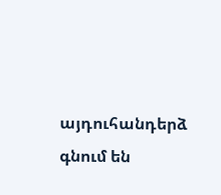այդուհանդերձ գնում են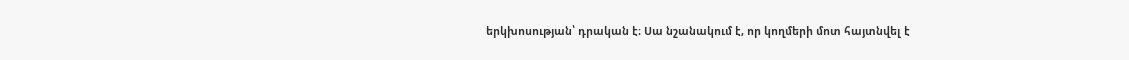երկխոսության՝ դրական է։ Սա նշանակում է, որ կողմերի մոտ հայտնվել է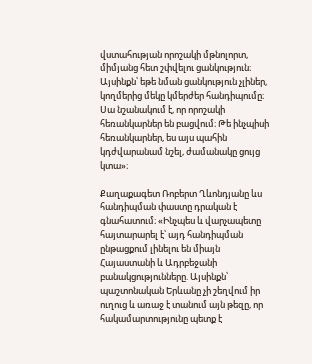վստահության որոշակի մթնոլորտ, միմյանց հետ շփվելու ցանկություն։ Այսինքն՝ եթե նման ցանկություն չլիներ, կողմերից մեկը կմերժեր հանդիպումը։ Սա նշանակում է, որ որոշակի հեռանկարներ են բացվում։ Թե ինչպիսի հեռանկարներ, ես այս պահին կդժվարանամ նշել, ժամանակը ցույց կտա»։

Քաղաքագետ Ռոբերտ Ղևոնդյանը ևս հանդիպման փաստը դրական է գնահատում։ «Ինչպես և վարչապետը հայտարարել է՝ այդ հանդիպման ընթացքում լինելու են միայն Հայաստանի և Ադրբեջանի բանակցությունները. Այսինքն՝ պաշտոնական Երևանը չի շեղվում իր ուղուց և առաջ է տանում այն թեզը, որ հակամարտությունը պետք է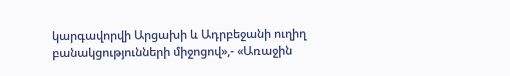կարգավորվի Արցախի և Ադրբեջանի ուղիղ բանակցությունների միջոցով»,- «Առաջին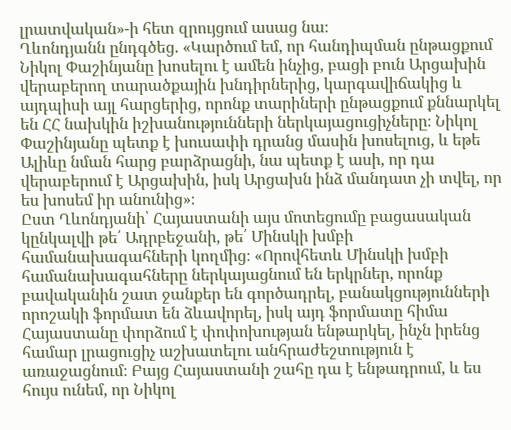լրատվական»-ի հետ զրույցում ասաց նա։
Ղևոնդյանն ընդգծեց. «Կարծում եմ, որ հանդիպման ընթացքում Նիկոլ Փաշինյանը խոսելու է ամեն ինչից, բացի բուն Արցախին վերաբերող տարածքային խնդիրներից, կարգավիճակից և այդպիսի այլ հարցերից, որոնք տարիների ընթացքում քննարկել են ՀՀ նախկին իշխանությունների ներկայացուցիչները։ Նիկոլ Փաշինյանը պետք է խուսափի դրանց մասին խոսելուց, և եթե Ալիևը նման հարց բարձրացնի, նա պետք է ասի, որ դա վերաբերում է Արցախին, իսկ Արցախն ինձ մանդատ չի տվել, որ ես խոսեմ իր անունից»։
Ըստ Ղևոնդյանի՝ Հայաստանի այս մոտեցումը բացասական կընկալվի թե՛ Ադրբեջանի, թե՛ Մինսկի խմբի համանախագահների կողմից։ «Որովհետև Մինսկի խմբի համանախագահները ներկայացնում են երկրներ, որոնք բավականին շատ ջանքեր են գործադրել, բանակցությունների որոշակի ֆորմատ են ձևավորել, իսկ այդ ֆորմատը հիմա Հայաստանը փորձում է փոփոխության ենթարկել, ինչն իրենց համար լրացուցիչ աշխատելու անհրաժեշտություն է առաջացնում։ Բայց Հայաստանի շահը դա է ենթադրում, և ես հույս ունեմ, որ Նիկոլ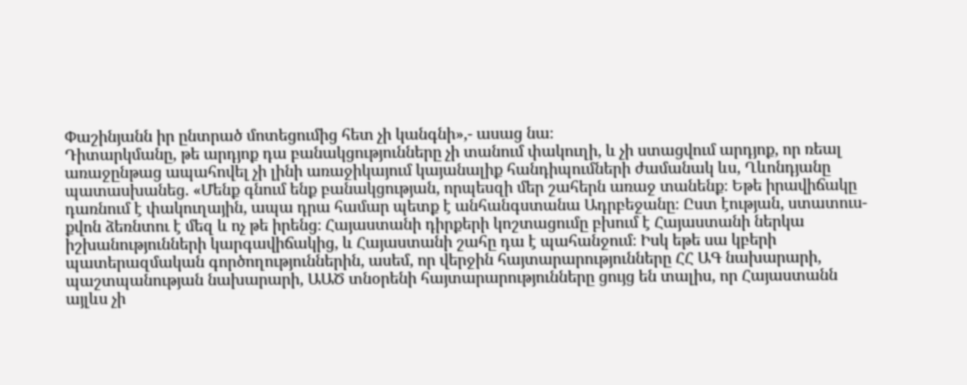Փաշինյանն իր ընտրած մոտեցումից հետ չի կանգնի»,- ասաց նա։
Դիտարկմանը, թե արդյոք դա բանակցությունները չի տանում փակուղի, և չի ստացվում արդյոք, որ ռեալ առաջընթաց ապահովել չի լինի առաջիկայում կայանալիք հանդիպումների ժամանակ ևս, Ղևոնդյանը պատասխանեց. «Մենք գնում ենք բանակցության, որպեսզի մեր շահերն առաջ տանենք։ Եթե իրավիճակը դառնում է փակուղային, ապա դրա համար պետք է անհանգստանա Ադրբեջանը։ Ըստ էության, ստատուս-քվոն ձեռնտու է մեզ և ոչ թե իրենց։ Հայաստանի դիրքերի կոշտացումը բխում է Հայաստանի ներկա իշխանությունների կարգավիճակից, և Հայաստանի շահը դա է պահանջում։ Իսկ եթե սա կբերի պատերազմական գործողություններին, ասեմ, որ վերջին հայտարարությունները ՀՀ ԱԳ նախարարի, պաշտպանության նախարարի, ԱԱԾ տնօրենի հայտարարությունները ցույց են տալիս, որ Հայաստանն այլևս չի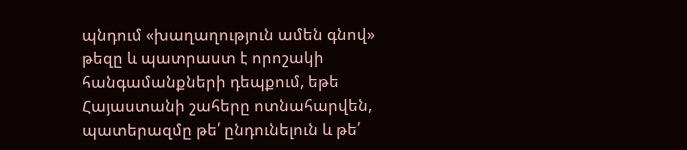պնդում «խաղաղություն ամեն գնով» թեզը և պատրաստ է որոշակի հանգամանքների դեպքում, եթե Հայաստանի շահերը ոտնահարվեն, պատերազմը թե՛ ընդունելուն և թե՛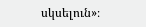սկսելուն»։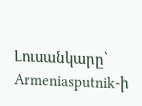Լուսանկարը՝ Armeniasputnik-ի